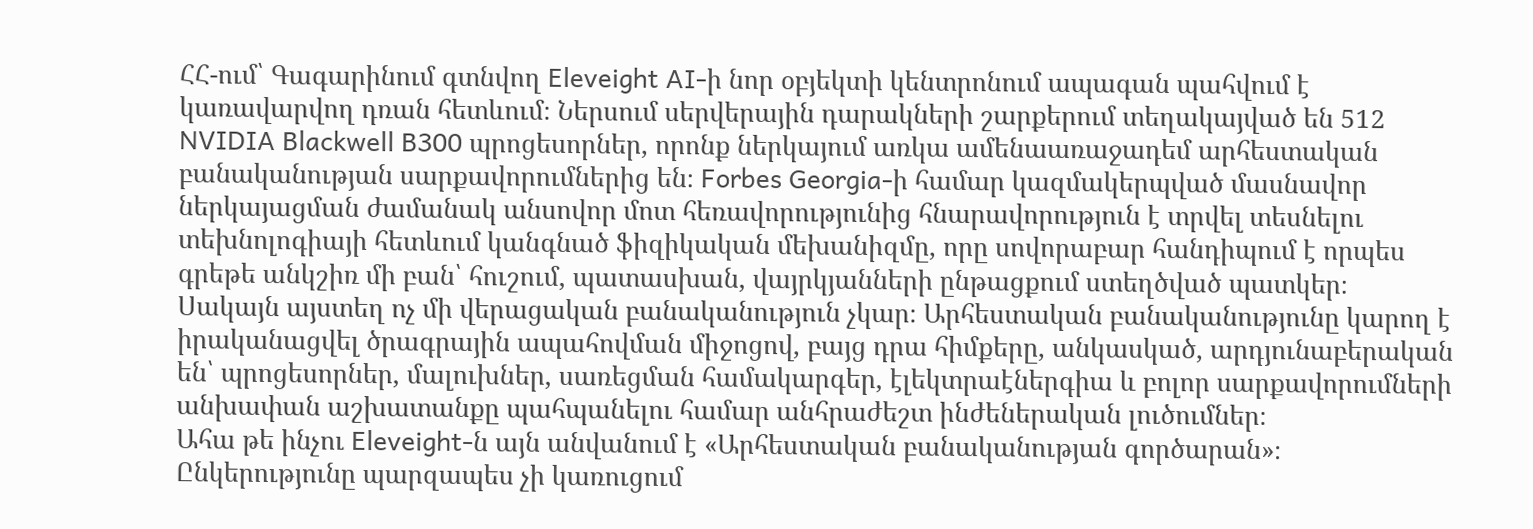ՀՀ-ում՝ Գագարինում գտնվող Eleveight AI-ի նոր օբյեկտի կենտրոնում ապագան պահվում է կառավարվող դռան հետևում։ Ներսում սերվերային դարակների շարքերում տեղակայված են 512 NVIDIA Blackwell B300 պրոցեսորներ, որոնք ներկայում առկա ամենաառաջադեմ արհեստական բանականության սարքավորումներից են։ Forbes Georgia-ի համար կազմակերպված մասնավոր ներկայացման ժամանակ անսովոր մոտ հեռավորությունից հնարավորություն է տրվել տեսնելու տեխնոլոգիայի հետևում կանգնած ֆիզիկական մեխանիզմը, որը սովորաբար հանդիպում է որպես գրեթե անկշիռ մի բան՝ հուշում, պատասխան, վայրկյանների ընթացքում ստեղծված պատկեր։
Սակայն այստեղ ոչ մի վերացական բանականություն չկար։ Արհեստական բանականությունը կարող է իրականացվել ծրագրային ապահովման միջոցով, բայց դրա հիմքերը, անկասկած, արդյունաբերական են՝ պրոցեսորներ, մալուխներ, սառեցման համակարգեր, էլեկտրաէներգիա և բոլոր սարքավորումների անխափան աշխատանքը պահպանելու համար անհրաժեշտ ինժեներական լուծումներ։
Ահա թե ինչու Eleveight-ն այն անվանում է «Արհեստական բանականության գործարան»։ Ընկերությունը պարզապես չի կառուցում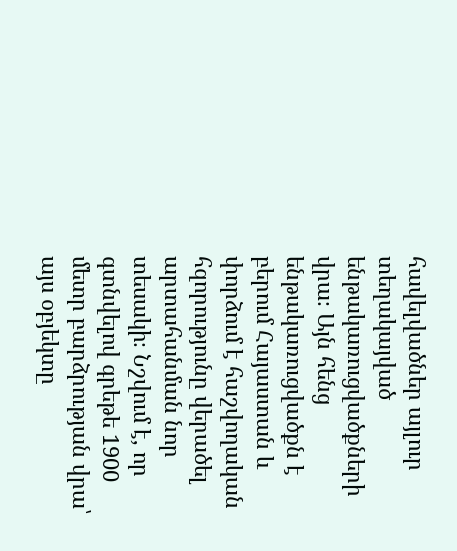հավելվածներ այլուր տեղակայված ենթակառուցվածքների վրա։ Այն հենց ենթակառուցվածքն է բերում Հայաստան և փորձում է հաշվողական հզորությունը վերածել արտահանման նոր տեսակի։ Նշվում է, որ գտնվելով գրեթե 1900 մետր բարձրության վրա՝ այս օբյեկտը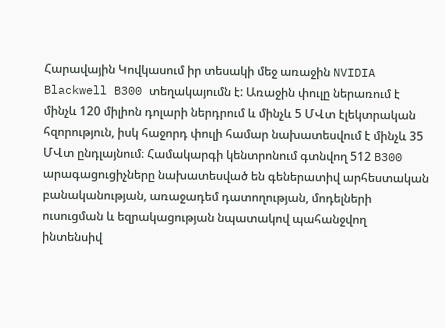Հարավային Կովկասում իր տեսակի մեջ առաջին NVIDIA Blackwell B300 տեղակայումն է: Առաջին փուլը ներառում է մինչև 120 միլիոն դոլարի ներդրում և մինչև 5 ՄՎտ էլեկտրական հզորություն, իսկ հաջորդ փուլի համար նախատեսվում է մինչև 35 ՄՎտ ընդլայնում։ Համակարգի կենտրոնում գտնվող 512 B300 արագացուցիչները նախատեսված են գեներատիվ արհեստական բանականության, առաջադեմ դատողության, մոդելների ուսուցման և եզրակացության նպատակով պահանջվող ինտենսիվ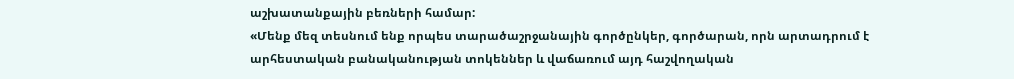աշխատանքային բեռների համար:
«Մենք մեզ տեսնում ենք որպես տարածաշրջանային գործընկեր, գործարան, որն արտադրում է արհեստական բանականության տոկեններ և վաճառում այդ հաշվողական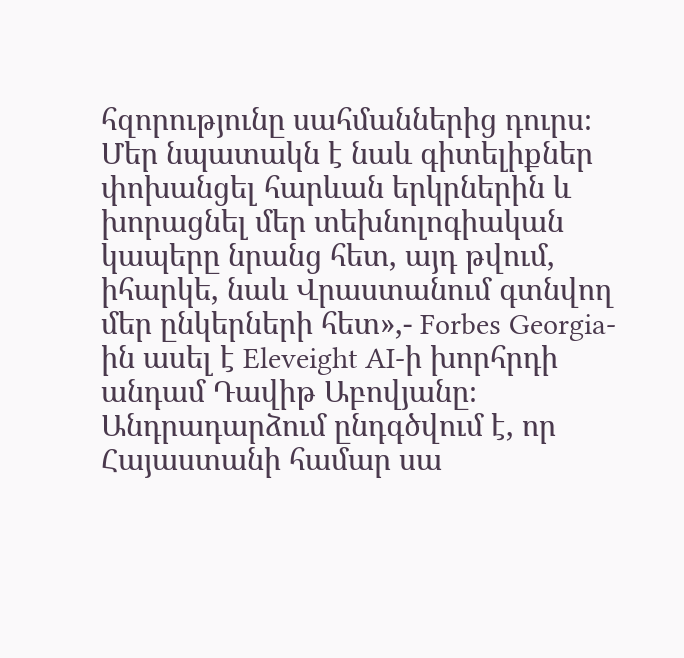հզորությունը սահմաններից դուրս։ Մեր նպատակն է նաև գիտելիքներ փոխանցել հարևան երկրներին և խորացնել մեր տեխնոլոգիական կապերը նրանց հետ, այդ թվում, իհարկե, նաև Վրաստանում գտնվող մեր ընկերների հետ»,- Forbes Georgia-ին ասել է Eleveight AI-ի խորհրդի անդամ Դավիթ Աբովյանը։
Անդրադարձում ընդգծվում է, որ Հայաստանի համար սա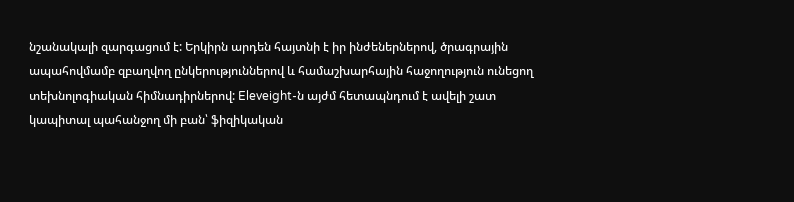նշանակալի զարգացում է: Երկիրն արդեն հայտնի է իր ինժեներներով, ծրագրային ապահովմամբ զբաղվող ընկերություններով և համաշխարհային հաջողություն ունեցող տեխնոլոգիական հիմնադիրներով: Eleveight-ն այժմ հետապնդում է ավելի շատ կապիտալ պահանջող մի բան՝ ֆիզիկական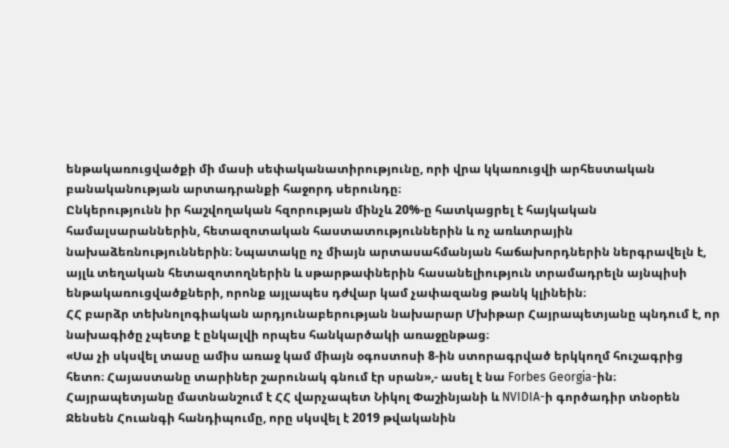ենթակառուցվածքի մի մասի սեփականատիրությունը, որի վրա կկառուցվի արհեստական բանականության արտադրանքի հաջորդ սերունդը։
Ընկերությունն իր հաշվողական հզորության մինչև 20%-ը հատկացրել է հայկական համալսարաններին, հետազոտական հաստատություններին և ոչ առևտրային նախաձեռնություններին։ Նպատակը ոչ միայն արտասահմանյան հաճախորդներին ներգրավելն է, այլև տեղական հետազոտողներին և սթարթափներին հասանելիություն տրամադրելն այնպիսի ենթակառուցվածքների, որոնք այլապես դժվար կամ չափազանց թանկ կլինեին։
ՀՀ բարձր տեխնոլոգիական արդյունաբերության նախարար Մխիթար Հայրապետյանը պնդում է, որ նախագիծը չպետք է ընկալվի որպես հանկարծակի առաջընթաց։
«Սա չի սկսվել տասը ամիս առաջ կամ միայն օգոստոսի 8-ին ստորագրված երկկողմ հուշագրից հետո։ Հայաստանը տարիներ շարունակ գնում էր սրան»,- ասել է նա Forbes Georgia-ին։
Հայրապետյանը մատնանշում է ՀՀ վարչապետ Նիկոլ Փաշինյանի և NVIDIA-ի գործադիր տնօրեն Ջենսեն Հուանգի հանդիպումը, որը սկսվել է 2019 թվականին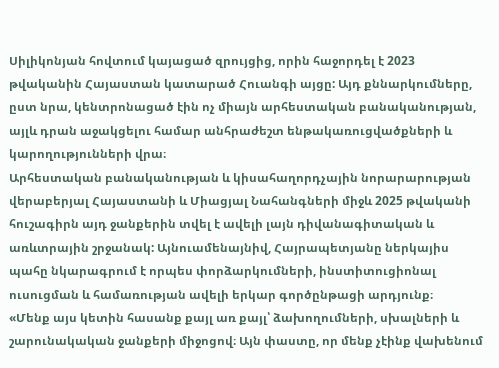Սիլիկոնյան հովտում կայացած զրույցից, որին հաջորդել է 2023 թվականին Հայաստան կատարած Հուանգի այցը: Այդ քննարկումները, ըստ նրա, կենտրոնացած էին ոչ միայն արհեստական բանականության, այլև դրան աջակցելու համար անհրաժեշտ ենթակառուցվածքների և կարողությունների վրա։
Արհեստական բանականության և կիսահաղորդչային նորարարության վերաբերյալ Հայաստանի և Միացյալ Նահանգների միջև 2025 թվականի հուշագիրն այդ ջանքերին տվել է ավելի լայն դիվանագիտական և առևտրային շրջանակ: Այնուամենայնիվ, Հայրապետյանը ներկայիս պահը նկարագրում է որպես փորձարկումների, ինստիտուցիոնալ ուսուցման և համառության ավելի երկար գործընթացի արդյունք։
«Մենք այս կետին հասանք քայլ առ քայլ՝ ձախողումների, սխալների և շարունակական ջանքերի միջոցով։ Այն փաստը, որ մենք չէինք վախենում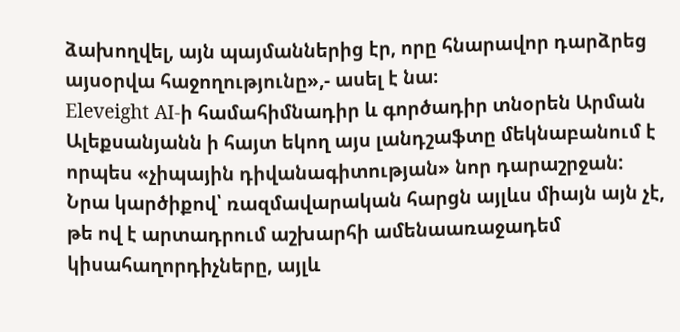ձախողվել, այն պայմաններից էր, որը հնարավոր դարձրեց այսօրվա հաջողությունը»,- ասել է նա։
Eleveight AI-ի համահիմնադիր և գործադիր տնօրեն Արման Ալեքսանյանն ի հայտ եկող այս լանդշաֆտը մեկնաբանում է որպես «չիպային դիվանագիտության» նոր դարաշրջան: Նրա կարծիքով՝ ռազմավարական հարցն այլևս միայն այն չէ, թե ով է արտադրում աշխարհի ամենաառաջադեմ կիսահաղորդիչները, այլև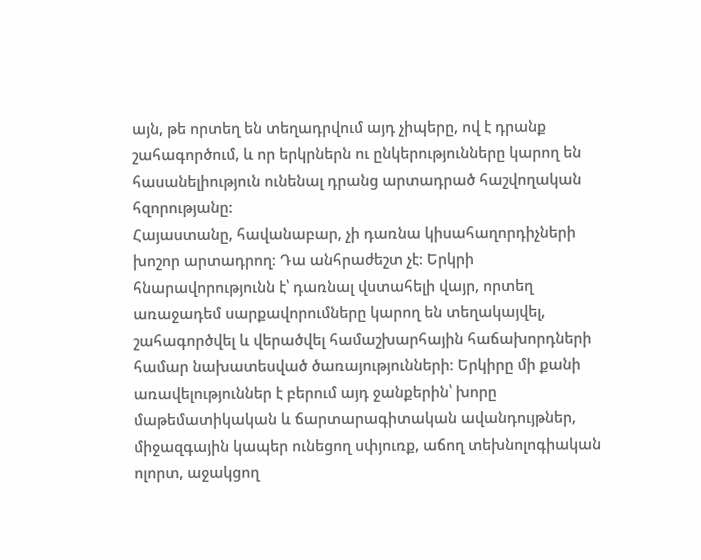այն, թե որտեղ են տեղադրվում այդ չիպերը, ով է դրանք շահագործում, և որ երկրներն ու ընկերությունները կարող են հասանելիություն ունենալ դրանց արտադրած հաշվողական հզորությանը:
Հայաստանը, հավանաբար, չի դառնա կիսահաղորդիչների խոշոր արտադրող։ Դա անհրաժեշտ չէ։ Երկրի հնարավորությունն է՝ դառնալ վստահելի վայր, որտեղ առաջադեմ սարքավորումները կարող են տեղակայվել, շահագործվել և վերածվել համաշխարհային հաճախորդների համար նախատեսված ծառայությունների։ Երկիրը մի քանի առավելություններ է բերում այդ ջանքերին՝ խորը մաթեմատիկական և ճարտարագիտական ավանդույթներ, միջազգային կապեր ունեցող սփյուռք, աճող տեխնոլոգիական ոլորտ, աջակցող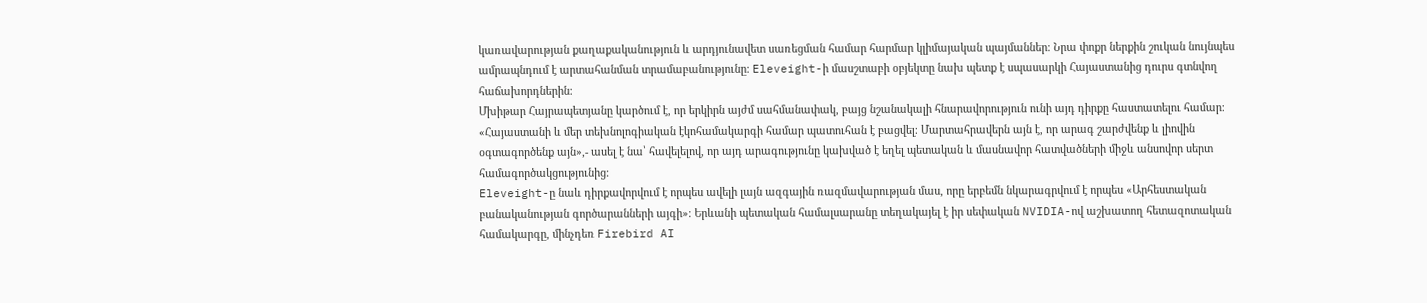կառավարության քաղաքականություն և արդյունավետ սառեցման համար հարմար կլիմայական պայմաններ։ Նրա փոքր ներքին շուկան նույնպես ամրապնդում է արտահանման տրամաբանությունը։ Eleveight-ի մասշտաբի օբյեկտը նախ պետք է սպասարկի Հայաստանից դուրս գտնվող հաճախորդներին։
Մխիթար Հայրապետյանը կարծում է, որ երկիրն այժմ սահմանափակ, բայց նշանակալի հնարավորություն ունի այդ դիրքը հաստատելու համար։
«Հայաստանի և մեր տեխնոլոգիական էկոհամակարգի համար պատուհան է բացվել։ Մարտահրավերն այն է, որ արագ շարժվենք և լիովին օգտագործենք այն»,- ասել է նա՝ հավելելով, որ այդ արագությունը կախված է եղել պետական և մասնավոր հատվածների միջև անսովոր սերտ համագործակցությունից։
Eleveight-ը նաև դիրքավորվում է որպես ավելի լայն ազգային ռազմավարության մաս, որը երբեմն նկարագրվում է որպես «Արհեստական բանականության գործարանների այգի»։ Երևանի պետական համալսարանը տեղակայել է իր սեփական NVIDIA-ով աշխատող հետազոտական համակարգը, մինչդեռ Firebird AI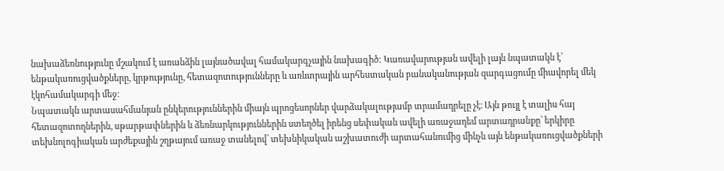նախաձեռնությունը մշակում է առանձին լայնածավալ համակարգչային նախագիծ: Կառավարության ավելի լայն նպատակն է՝ ենթակառուցվածքները, կրթությունը, հետազոտությունները և առևտրային արհեստական բանականության զարգացումը միավորել մեկ էկոհամակարգի մեջ։
Նպատակն արտասահմանյան ընկերություններին միայն պրոցեսորներ վարձակալությամբ տրամադրելը չէ։ Այն թույլ է տալիս հայ հետազոտողներին, սթարթափներին և ձեռնարկություններին ստեղծել իրենց սեփական ավելի առաջադեմ արտադրանքը՝ երկիրը տեխնոլոգիական արժեքային շղթայում առաջ տանելով՝ տեխնիկական աշխատուժի արտահանումից մինչև այն ենթակառուցվածքների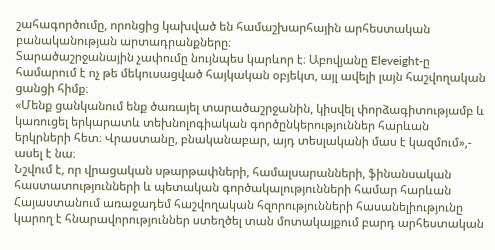շահագործումը, որոնցից կախված են համաշխարհային արհեստական բանականության արտադրանքները։
Տարածաշրջանային չափումը նույնպես կարևոր է։ Աբովյանը Eleveight-ը համարում է ոչ թե մեկուսացված հայկական օբյեկտ, այլ ավելի լայն հաշվողական ցանցի հիմք։
«Մենք ցանկանում ենք ծառայել տարածաշրջանին, կիսվել փորձագիտությամբ և կառուցել երկարատև տեխնոլոգիական գործընկերություններ հարևան երկրների հետ։ Վրաստանը, բնականաբար, այդ տեսլականի մաս է կազմում»,- ասել է նա։
Նշվում է, որ վրացական սթարթափների, համալսարանների, ֆինանսական հաստատությունների և պետական գործակալությունների համար հարևան Հայաստանում առաջադեմ հաշվողական հզորությունների հասանելիությունը կարող է հնարավորություններ ստեղծել տան մոտակայքում բարդ արհեստական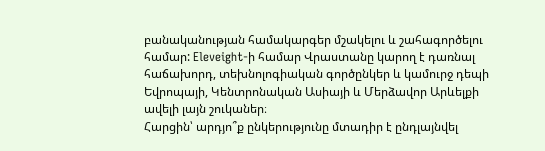բանականության համակարգեր մշակելու և շահագործելու համար: Eleveight-ի համար Վրաստանը կարող է դառնալ հաճախորդ, տեխնոլոգիական գործընկեր և կամուրջ դեպի Եվրոպայի, Կենտրոնական Ասիայի և Մերձավոր Արևելքի ավելի լայն շուկաներ։
Հարցին՝ արդյո՞ք ընկերությունը մտադիր է ընդլայնվել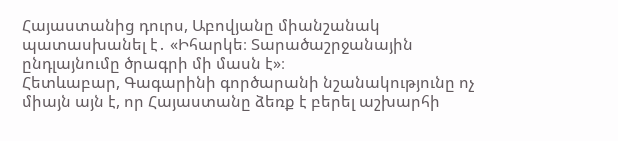Հայաստանից դուրս, Աբովյանը միանշանակ պատասխանել է․ «Իհարկե։ Տարածաշրջանային ընդլայնումը ծրագրի մի մասն է»։
Հետևաբար, Գագարինի գործարանի նշանակությունը ոչ միայն այն է, որ Հայաստանը ձեռք է բերել աշխարհի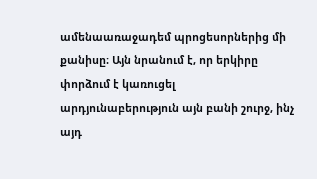ամենաառաջադեմ պրոցեսորներից մի քանիսը։ Այն նրանում է, որ երկիրը փորձում է կառուցել արդյունաբերություն այն բանի շուրջ, ինչ այդ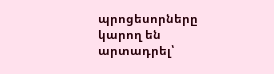պրոցեսորները կարող են արտադրել՝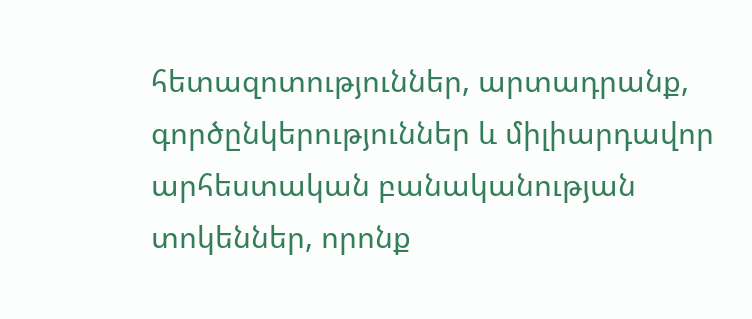հետազոտություններ, արտադրանք, գործընկերություններ և միլիարդավոր արհեստական բանականության տոկեններ, որոնք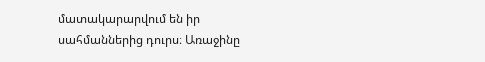մատակարարվում են իր սահմաններից դուրս։ Առաջինը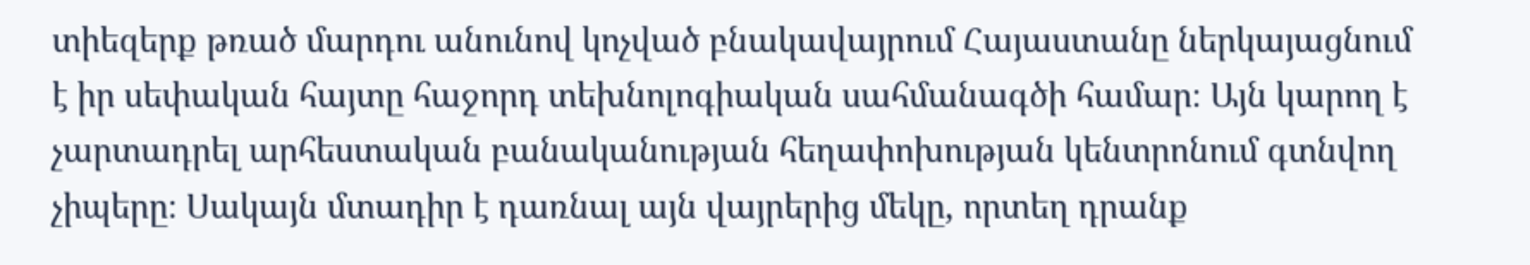տիեզերք թռած մարդու անունով կոչված բնակավայրում Հայաստանը ներկայացնում է իր սեփական հայտը հաջորդ տեխնոլոգիական սահմանագծի համար։ Այն կարող է չարտադրել արհեստական բանականության հեղափոխության կենտրոնում գտնվող չիպերը։ Սակայն մտադիր է դառնալ այն վայրերից մեկը, որտեղ դրանք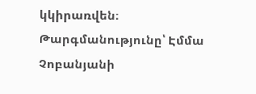կկիրառվեն։
Թարգմանությունը՝ Էմմա Չոբանյանի